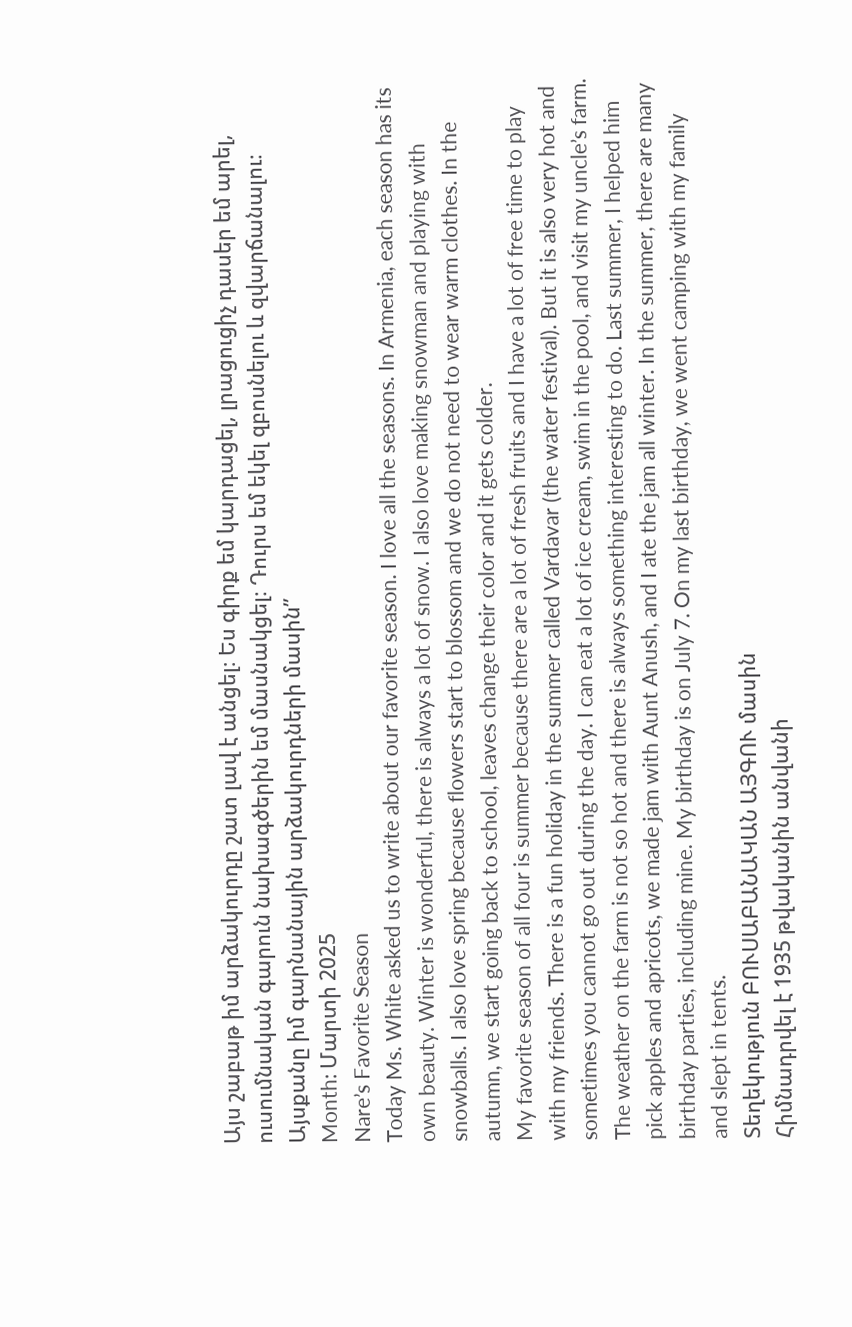Այս շաբաթ իմ արձակուրդը շատ լավ է անցել։ Ես գիրք եմ կարդացել, լրացուցիչ դասեր եմ արել, ուսումնական գարուն նախագծերին եմ մասնակցել։ Դուրս եմ եկել զբոսնելու և զվարճանալու։ Այսքանը իմ գարնանային արձակուրդների մասին”
Month: Մարտի 2025
Nare’s Favorite Season
Today Ms. White asked us to write about our favorite season. I love all the seasons. In Armenia, each season has its own beauty. Winter is wonderful, there is always a lot of snow. I also love making snowman and playing with snowballs. I also love spring because flowers start to blossom and we do not need to wear warm clothes. In the autumn, we start going back to school, leaves change their color and it gets colder.
My favorite season of all four is summer because there are a lot of fresh fruits and I have a lot of free time to play with my friends. There is a fun holiday in the summer called Vardavar (the water festival). But it is also very hot and sometimes you cannot go out during the day. I can eat a lot of ice cream, swim in the pool, and visit my uncle’s farm. The weather on the farm is not so hot and there is always something interesting to do. Last summer, I helped him pick apples and apricots, we made jam with Aunt Anush, and I ate the jam all winter. In the summer, there are many birthday parties, including mine. My birthday is on July 7. On my last birthday, we went camping with my family and slept in tents.
Տեղեկություն ԲՈՒՍԱԲԱՆԱԿԱՆ ԱՅԳՈՒ մասին
Հիմնադրվել է 1935 թվականին անվանի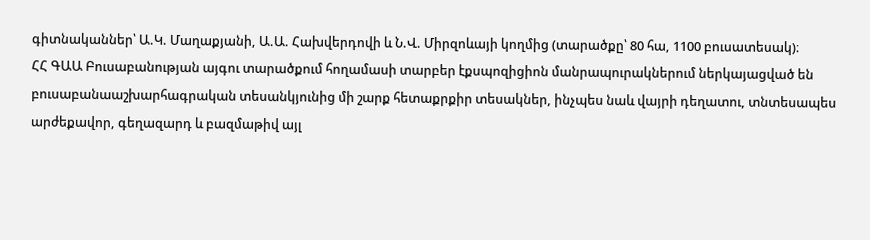գիտնականներ՝ Ա.Կ. Մաղաքյանի, Ա.Ա. Հախվերդովի և Ն.Վ. Միրզոևայի կողմից (տարածքը՝ 80 հա, 1100 բուսատեսակ)։
ՀՀ ԳԱԱ Բուսաբանության այգու տարածքում հողամասի տարբեր էքսպոզիցիոն մանրապուրակներում ներկայացված են բուսաբանաաշխարհագրական տեսանկյունից մի շարք հետաքրքիր տեսակներ, ինչպես նաև վայրի դեղատու, տնտեսապես արժեքավոր, գեղազարդ և բազմաթիվ այլ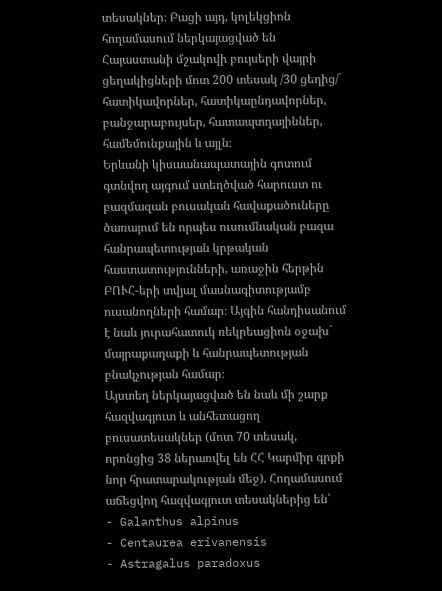տեսակներ։ Բացի այդ, կոլեկցիոն հողամասում ներկայացված են Հայաստանի մշակովի բույսերի վայրի ցեղակիցների մոտ 200 տեսակ /30 ցեղից/` հատիկավորներ, հատիկաընդավորներ, բանջարաբույսեր, հատապտղայիններ, համեմունքային և այլն։
Երևանի կիսաանապատային գոտում գտնվող այգում ստեղծված հարուստ ու բազմազան բուսական հավաքածուները ծառայում են որպես ուսումնական բազա հանրապետության կրթական հաստատությունների, առաջին հերթին ԲՈՒՀ-երի տվյալ մասնագիտությամբ ուսանողների համար։ Այգին հանդիսանում է նաև յուրահատուկ ռեկրեացիոն օջախ` մայրաքաղաքի և հանրապետության բնակչության համար։
Այստեղ ներկայացված են նաև մի շարք հազվագյուտ և անհետացող բուսատեսակներ (մոտ 70 տեսակ, որոնցից 38 ներառվել են ՀՀ Կարմիր գրքի նոր հրատարակության մեջ). Հողամասում աճեցվող հազվագյուտ տեսակներից են՝
- Galanthus alpinus
- Centaurea erivanensis
- Astragalus paradoxus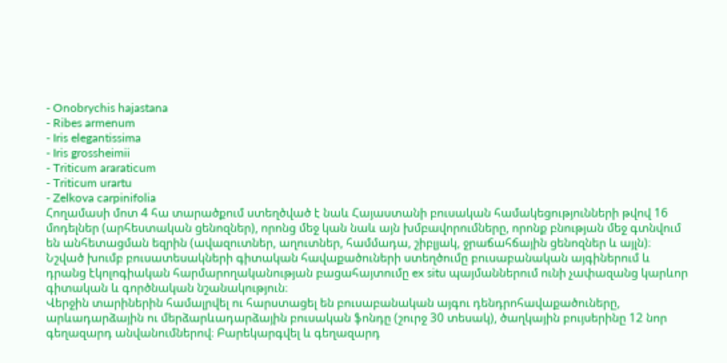- Onobrychis hajastana
- Ribes armenum
- Iris elegantissima
- Iris grossheimii
- Triticum araraticum
- Triticum urartu
- Zelkova carpinifolia
Հողամասի մոտ 4 հա տարածքում ստեղծված է նաև Հայաստանի բուսական համակեցությունների թվով 16 մոդելներ (արհեստական ցենոզներ), որոնց մեջ կան նաև այն խմբավորումները, որոնք բնության մեջ գտնվում են անհետացման եզրին (ավազուտներ, աղուտներ, համմադա, շիբլյակ, ջրաճահճային ցենոզներ և այլն)։
Նշված խումբ բուսատեսակների գիտական հավաքածուների ստեղծումը բուսաբանական այգիներում և դրանց էկոլոգիական հարմարողականության բացահայտումը ex situ պայմաններում ունի չափազանց կարևոր գիտական և գործնական նշանակություն։
Վերջին տարիներին համալրվել ու հարստացել են բուսաբանական այգու դենդրոհավաքածուները, արևադարձային ու մերձարևադարձային բուսական ֆոնդը (շուրջ 30 տեսակ), ծաղկային բույսերինը 12 նոր գեղազարդ անվանումներով։ Բարեկարգվել և գեղազարդ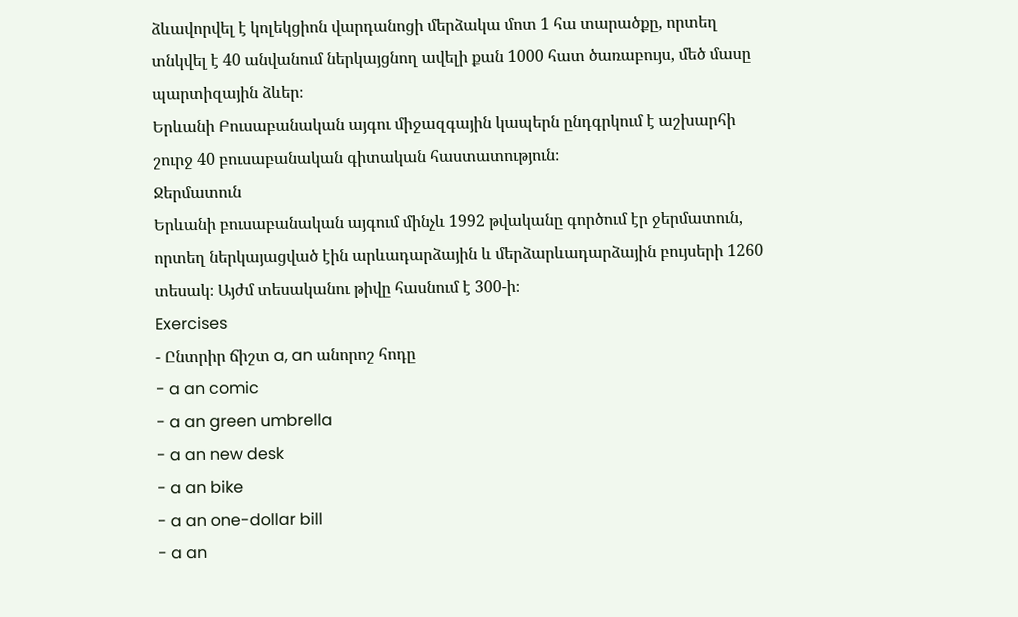ձևավորվել է կոլեկցիոն վարդանոցի մերձակա մոտ 1 հա տարածքը, որտեղ տնկվել է 40 անվանում ներկայցնող ավելի քան 1000 հատ ծառաբույս, մեծ մասը պարտիզային ձևեր։
Երևանի Բուսաբանական այգու միջազգային կապերն ընդգրկում է աշխարհի շուրջ 40 բուսաբանական գիտական հաստատություն։
Ջերմատուն
Երևանի բուսաբանական այգում մինչև 1992 թվականը գործում էր ջերմատուն, որտեղ ներկայացված էին արևադարձային և մերձարևադարձային բույսերի 1260 տեսակ։ Այժմ տեսականու թիվը հասնում է 300-ի։
Exercises
- Ընտրիր ճիշտ a, an անորոշ հոդը
- a an comic
- a an green umbrella
- a an new desk
- a an bike
- a an one-dollar bill
- a an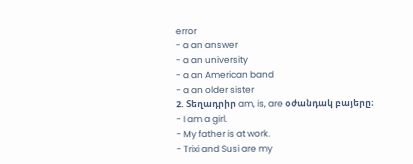error
- a an answer
- a an university
- a an American band
- a an older sister
2. Տեղադրիր am, is, are օժանդակ բայերը։
- I am a girl.
- My father is at work.
- Trixi and Susi are my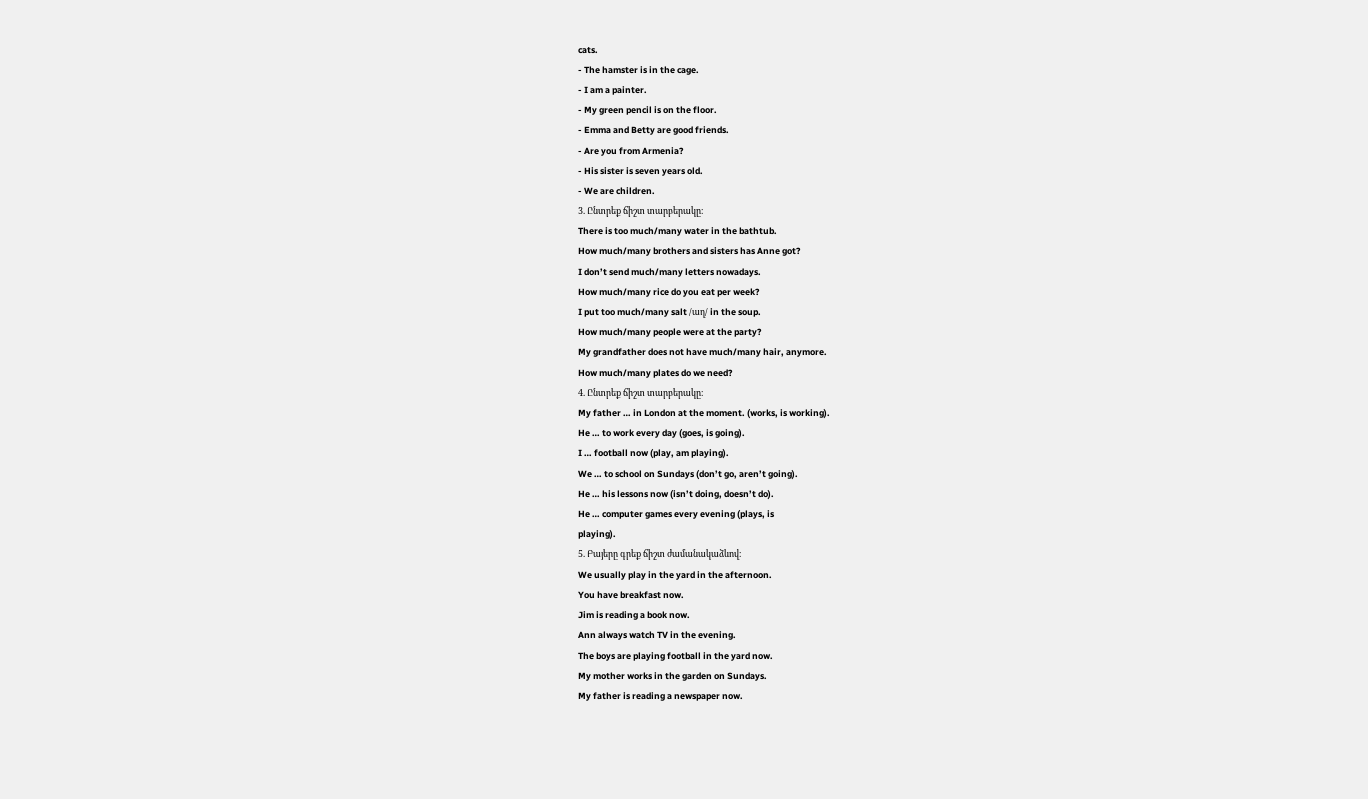cats.
- The hamster is in the cage.
- I am a painter.
- My green pencil is on the floor.
- Emma and Betty are good friends.
- Are you from Armenia?
- His sister is seven years old.
- We are children.
3. Ընտրեք ճիշտ տարբերակը։
There is too much/many water in the bathtub.
How much/many brothers and sisters has Anne got?
I don’t send much/many letters nowadays.
How much/many rice do you eat per week?
I put too much/many salt /աղ/ in the soup.
How much/many people were at the party?
My grandfather does not have much/many hair, anymore.
How much/many plates do we need?
4. Ընտրեք ճիշտ տարբերակը։
My father … in London at the moment. (works, is working).
He … to work every day (goes, is going).
I … football now (play, am playing).
We … to school on Sundays (don’t go, aren’t going).
He … his lessons now (isn’t doing, doesn’t do).
He … computer games every evening (plays, is
playing).
5. Բայերը գրեք ճիշտ ժամանակաձևով։
We usually play in the yard in the afternoon.
You have breakfast now.
Jim is reading a book now.
Ann always watch TV in the evening.
The boys are playing football in the yard now.
My mother works in the garden on Sundays.
My father is reading a newspaper now.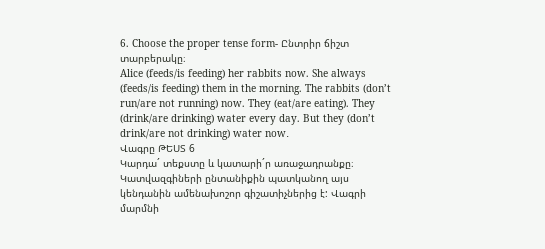6. Choose the proper tense form- Ընտրիր ճիշտ տարբերակը։
Alice (feeds/is feeding) her rabbits now. She always (feeds/is feeding) them in the morning. The rabbits (don’t run/are not running) now. They (eat/are eating). They (drink/are drinking) water every day. But they (don’t drink/are not drinking) water now․
Վագրը ԹԵՍՏ 6
Կարդա´ տեքստը և կատարի´ր առաջադրանքը։
Կատվազգիների ընտանիքին պատկանող այս կենդանին ամենախոշոր գիշատիչներից է: Վագրի մարմնի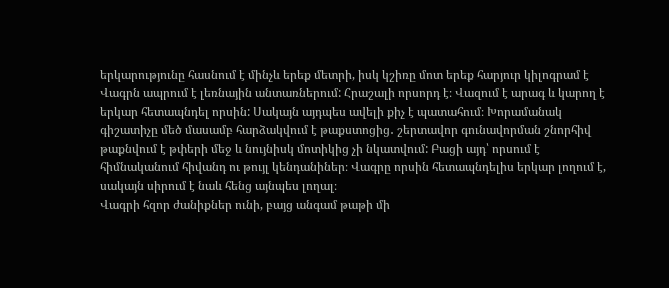երկարությունը հասնում է մինչև երեք մետրի, իսկ կշիռը մոտ երեք հարյուր կիլոգրամ է
Վագրն ապրում է լեռնային անտառներում: Հրաշալի որսորդ է։ Վազում է արագ և կարող է երկար հետապնդել որսին: Սակայն այդպես ավելի քիչ է պատահում։ Խորամանակ գիշատիչը մեծ մասամբ հարձակվում է թաքստոցից․ շերտավոր գունավորման շնորհիվ թաքնվում է թփերի մեջ և նույնիսկ մոտիկից չի նկատվում: Բացի այդ՝ որսում է հիմնականում հիվանդ ու թույլ կենդանիներ։ Վագրը որսին հետապնդելիս երկար լողում է, սակայն սիրում է նաև հենց այնպես լողալ։
Վագրի հզոր ժանիքներ ունի, բայց անգամ թաթի մի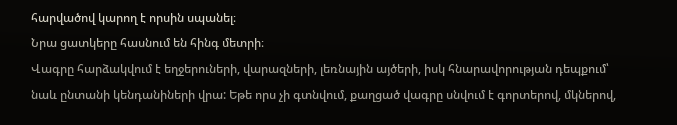հարվածով կարող է որսին սպանել։
Նրա ցատկերը հասնում են հինգ մետրի։
Վագրը հարձակվում է եղջերուների, վարազների, լեռնային այծերի, իսկ հնարավորության դեպքում՝ նաև ընտանի կենդանիների վրա: Եթե որս չի գտնվում, քաղցած վագրը սնվում է գորտերով, մկներով,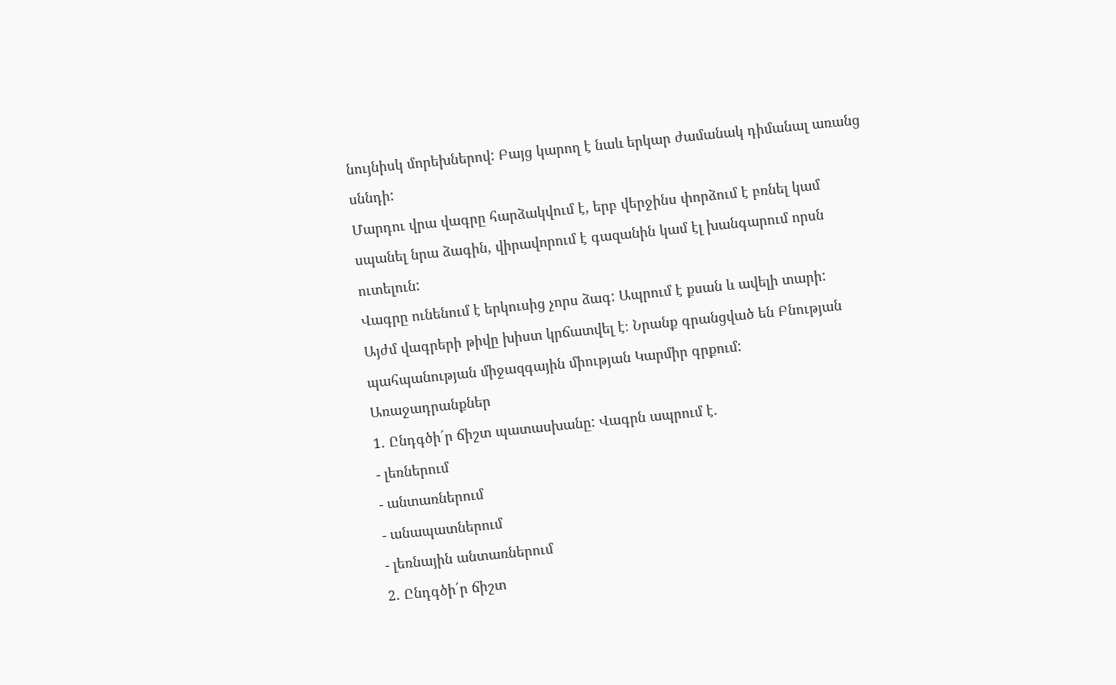նույնիսկ մորեխներով: Բայց կարող է նաև երկար ժամանակ դիմանալ առանց սննդի:
Մարդու վրա վագրը հարձակվում է, երբ վերջինս փորձում է բռնել կամ սպանել նրա ձագին, վիրավորում է գազանին կամ էլ խանգարում որսն ուտելուն:
Վագրը ունենում է երկուսից չորս ձագ: Ապրում է քսան և ավելի տարի:
Այժմ վագրերի թիվը խիստ կրճատվել է։ Նրանք գրանցված են Բնության պահպանության միջազգային միության Կարմիր գրքում:
Առաջադրանքներ
1. Ընդգծի´ր ճիշտ պատասխանը: Վագրն ապրում է.
- լեռներում
- անտառներում
- անապատներում
- լեռնային անտառներում
2․ Ընդգծի´ր ճիշտ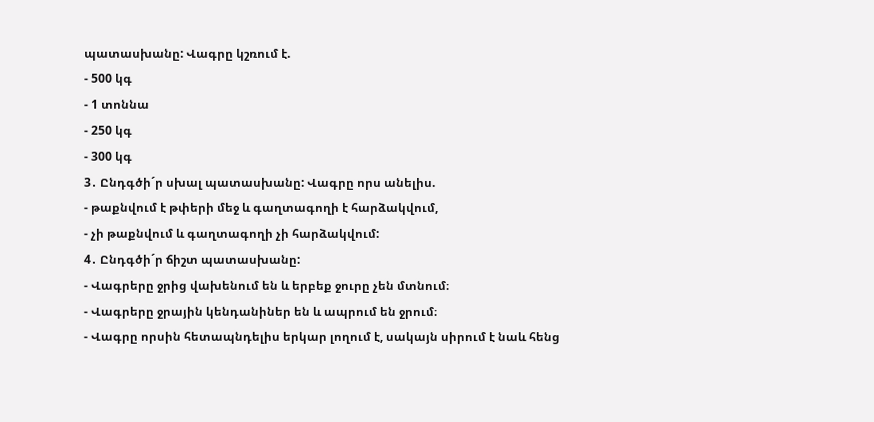պատասխանը: Վագրը կշռում է.
- 500 կգ
- 1 տոննա
- 250 կգ
- 300 կգ
3․ Ընդգծի´ր սխալ պատասխանը: Վագրը որս անելիս.
- թաքնվում է թփերի մեջ և գաղտագողի է հարձակվում,
- չի թաքնվում և գաղտագողի չի հարձակվում:
4․ Ընդգծի´ր ճիշտ պատասխանը:
- Վագրերը ջրից վախենում են և երբեք ջուրը չեն մտնում։
- Վագրերը ջրային կենդանիներ են և ապրում են ջրում։
- Վագրը որսին հետապնդելիս երկար լողում է, սակայն սիրում է նաև հենց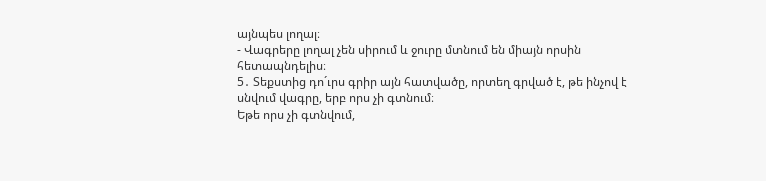այնպես լողալ։
- Վագրերը լողալ չեն սիրում և ջուրը մտնում են միայն որսին հետապնդելիս։
5․ Տեքստից դո´ւրս գրիր այն հատվածը, որտեղ գրված է, թե ինչով է սնվում վագրը, երբ որս չի գտնում։
Եթե որս չի գտնվում,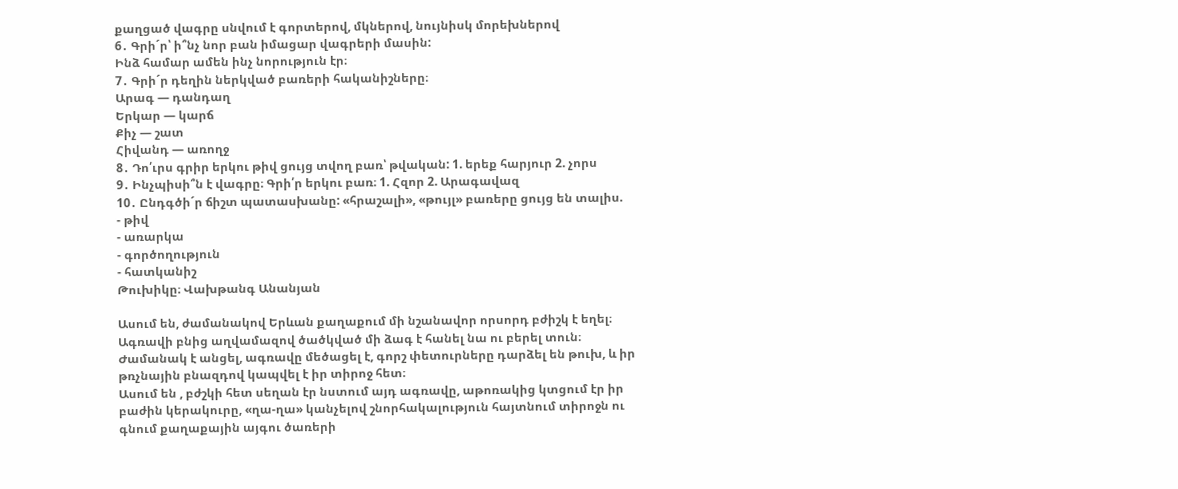քաղցած վագրը սնվում է գորտերով, մկներով, նույնիսկ մորեխներով
6․ Գրի´ր՝ ի՞նչ նոր բան իմացար վագրերի մասին:
Ինձ համար ամեն ինչ նորություն էր։
7․ Գրի´ր դեղին ներկված բառերի հականիշները։
Արագ — դանդաղ
Երկար — կարճ
Քիչ — շատ
Հիվանդ — առողջ
8․ Դո՛ւրս գրիր երկու թիվ ցույց տվող բառ՝ թվական: 1. երեք հարյուր 2. չորս
9․ Ինչպիսի՞ն է վագրը։ Գրի՛ր երկու բառ։ 1. Հզոր 2. Արագավազ
10․ Ընդգծի´ր ճիշտ պատասխանը: «հրաշալի», «թույլ» բառերը ցույց են տալիս.
- թիվ
- առարկա
- գործողություն
- հատկանիշ
Թուխիկը։ Վախթանգ Անանյան

Ասում են, ժամանակով Երևան քաղաքում մի նշանավոր որսորդ բժիշկ է եղել։ Ագռավի բնից աղվամազով ծածկված մի ձագ է հանել նա ու բերել տուն։
Ժամանակ է անցել, ագռավը մեծացել է, գորշ փետուրները դարձել են թուխ, և իր թռչնային բնազդով կապվել է իր տիրոջ հետ։
Ասում են , բժշկի հետ սեղան էր նստում այդ ագռավը, աթոռակից կտցում էր իր բաժին կերակուրը, «ղա-ղա» կանչելով շնորհակալություն հայտնում տիրոջն ու գնում քաղաքային այգու ծառերի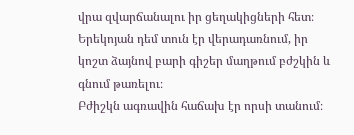վրա զվարճանալու իր ցեղակիցների հետ։ Երեկոյան դեմ տուն էր վերադառնում, իր կոշտ ձայնով բարի գիշեր մաղթում բժշկին և գնում թառելու։
Բժիշկն ագռավին հաճախ էր որսի տանում։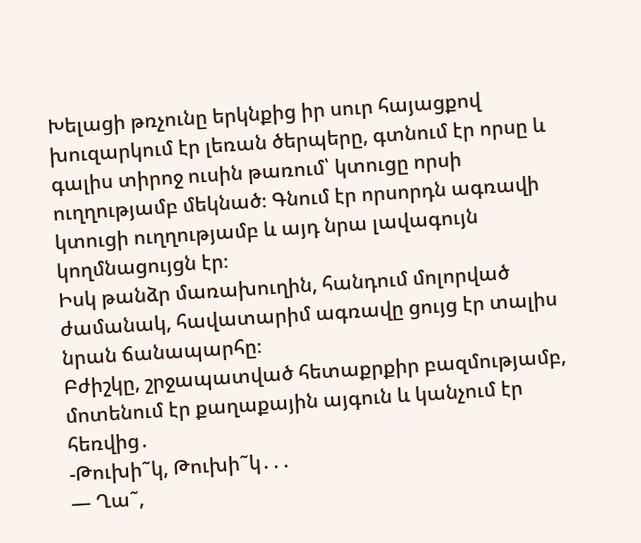Խելացի թռչունը երկնքից իր սուր հայացքով խուզարկում էր լեռան ծերպերը, գտնում էր որսը և գալիս տիրոջ ուսին թառում՝ կտուցը որսի ուղղությամբ մեկնած։ Գնում էր որսորդն ագռավի կտուցի ուղղությամբ և այդ նրա լավագույն կողմնացույցն էր։
Իսկ թանձր մառախուղին, հանդում մոլորված ժամանակ, հավատարիմ ագռավը ցույց էր տալիս նրան ճանապարհը։
Բժիշկը, շրջապատված հետաքրքիր բազմությամբ, մոտենում էր քաղաքային այգուն և կանչում էր հեռվից․
-Թուխի˜կ, Թուխի˜կ․․․
— Ղա˜,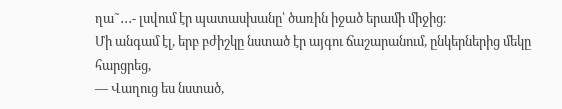ղա˜․․․- լսվում էր պատասխանը՝ ծառին իջած երամի միջից։
Մի անգամ էլ, երբ բժիշկը նստած էր այգու ճաշարանում, ընկերներից մեկը հարցրեց,
— Վաղուց ես նստած,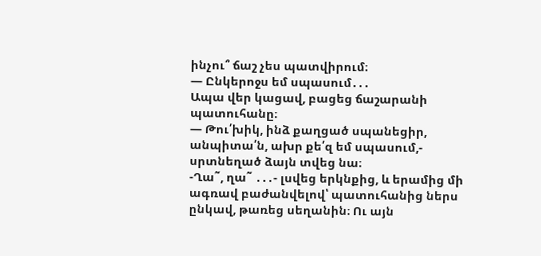ինչու՞ ճաշ չես պատվիրում։
— Ընկերոջս եմ սպասում․․․
Ապա վեր կացավ, բացեց ճաշարանի պատուհանը։
— Թու՛խիկ, ինձ քաղցած սպանեցիր, անպիտա՛ն, ախր քե՛զ եմ սպասում,- սրտնեղած ձայն տվեց նա։
-Ղա˜, ղա˜ ․․․- լսվեց երկնքից, և երամից մի ագռավ բաժանվելով՝ պատուհանից ներս ընկավ, թառեց սեղանին։ Ու այն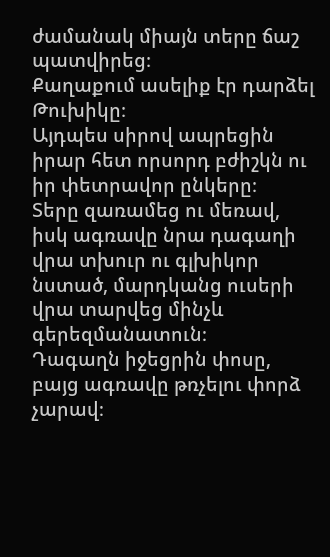ժամանակ միայն տերը ճաշ պատվիրեց։
Քաղաքում ասելիք էր դարձել Թուխիկը։
Այդպես սիրով ապրեցին իրար հետ որսորդ բժիշկն ու իր փետրավոր ընկերը։
Տերը զառամեց ու մեռավ, իսկ ագռավը նրա դագաղի վրա տխուր ու գլխիկոր նստած, մարդկանց ուսերի վրա տարվեց մինչև գերեզմանատուն։
Դագաղն իջեցրին փոսը, բայց ագռավը թռչելու փորձ չարավ։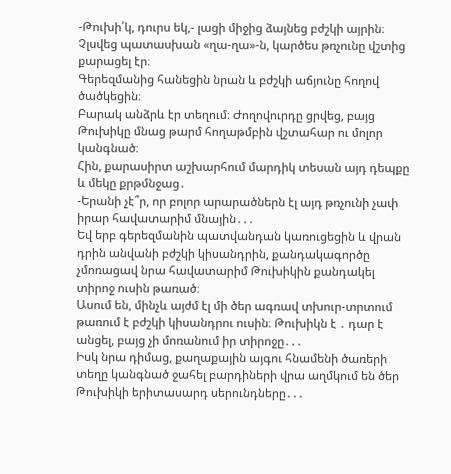-Թուխի՛կ, դուրս եկ,- լացի միջից ձայնեց բժշկի այրին։
Չլսվեց պատասխան «ղա-ղա»-ն, կարծես թռչունը վշտից քարացել էր։
Գերեզմանից հանեցին նրան և բժշկի աճյունը հողով ծածկեցին։
Բարակ անձրև էր տեղում։ Ժողովուրդը ցրվեց, բայց Թուխիկը մնաց թարմ հողաթմբին վշտահար ու մոլոր կանգնած։
Հին, քարասիրտ աշխարհում մարդիկ տեսան այդ դեպքը և մեկը քրթմնջաց․
-Երանի չէ՞ր, որ բոլոր արարածներն էլ այդ թռչունի չափ իրար հավատարիմ մնային․․․
Եվ երբ գերեզմանին պատվանդան կառուցեցին և վրան դրին անվանի բժշկի կիսանդրին, քանդակագործը չմոռացավ նրա հավատարիմ Թուխիկին քանդակել տիրոջ ուսին թառած։
Ասում են, մինչև այժմ էլ մի ծեր ագռավ տխուր-տրտում թառում է բժշկի կիսանդրու ուսին։ Թուխիկն է ․ դար է անցել, բայց չի մոռանում իր տիրոջը․․․
Իսկ նրա դիմաց, քաղաքային այգու հնամենի ծառերի տեղը կանգնած ջահել բարդիների վրա աղմկում են ծեր Թուխիկի երիտասարդ սերունդները․․․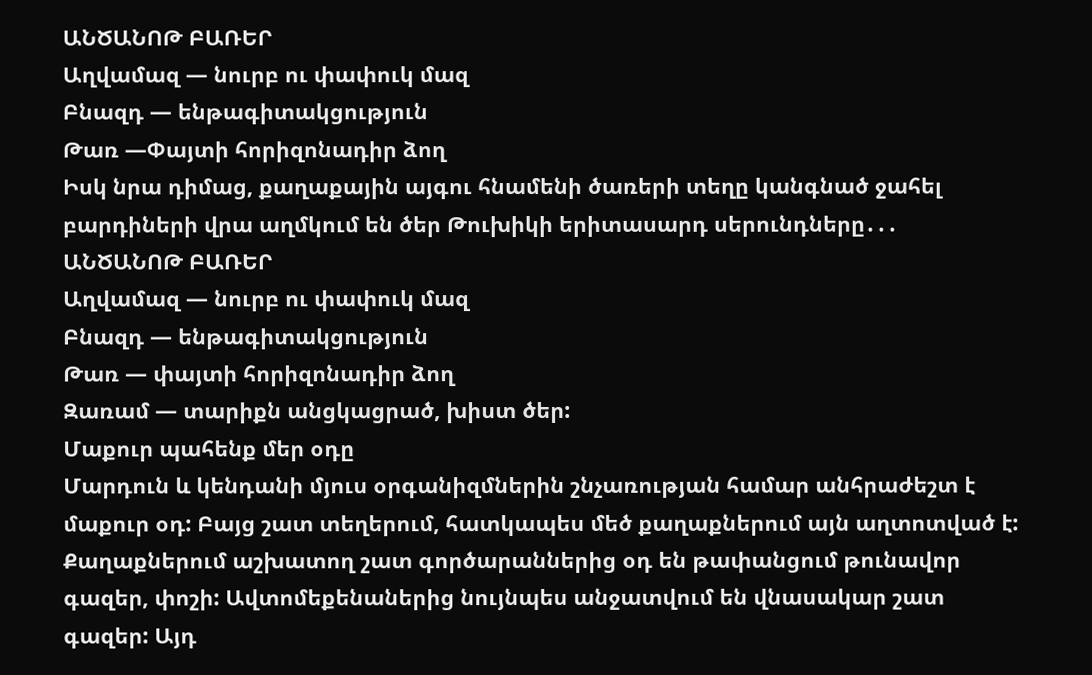ԱՆԾԱՆՈԹ ԲԱՌԵՐ
Աղվամազ — նուրբ ու փափուկ մազ
Բնազդ — ենթագիտակցություն
Թառ —Փայտի հորիզոնադիր ձող
Իսկ նրա դիմաց, քաղաքային այգու հնամենի ծառերի տեղը կանգնած ջահել բարդիների վրա աղմկում են ծեր Թուխիկի երիտասարդ սերունդները․․․
ԱՆԾԱՆՈԹ ԲԱՌԵՐ
Աղվամազ — նուրբ ու փափուկ մազ
Բնազդ — ենթագիտակցություն
Թառ — փայտի հորիզոնադիր ձող
Զառամ — տարիքն անցկացրած, խիստ ծեր:
Մաքուր պահենք մեր օդը
Մարդուն և կենդանի մյուս օրգանիզմներին շնչառության համար անհրաժեշտ է մաքուր օդ: Բայց շատ տեղերում, հատկապես մեծ քաղաքներում այն աղտոտված է: Քաղաքներում աշխատող շատ գործարաններից օդ են թափանցում թունավոր գազեր, փոշի: Ավտոմեքենաներից նույնպես անջատվում են վնասակար շատ գազեր: Այդ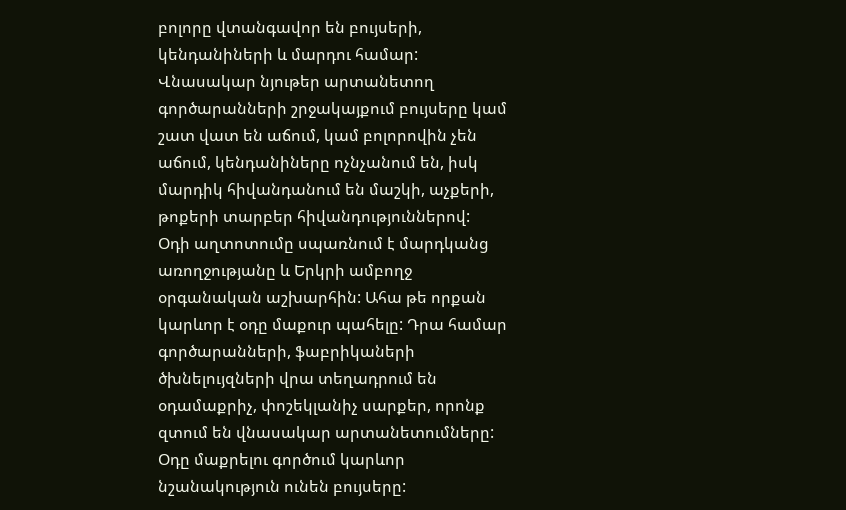բոլորը վտանգավոր են բույսերի, կենդանիների և մարդու համար: Վնասակար նյութեր արտանետող գործարանների շրջակայքում բույսերը կամ շատ վատ են աճում, կամ բոլորովին չեն աճում, կենդանիները ոչնչանում են, իսկ մարդիկ հիվանդանում են մաշկի, աչքերի, թոքերի տարբեր հիվանդություններով:
Օդի աղտոտումը սպառնում է մարդկանց առողջությանը և Երկրի ամբողջ օրգանական աշխարհին: Ահա թե որքան կարևոր է օդը մաքուր պահելը: Դրա համար գործարանների, ֆաբրիկաների ծխնելույզների վրա տեղադրում են օդամաքրիչ, փոշեկլանիչ սարքեր, որոնք զտում են վնասակար արտանետումները:
Օդը մաքրելու գործում կարևոր նշանակություն ունեն բույսերը: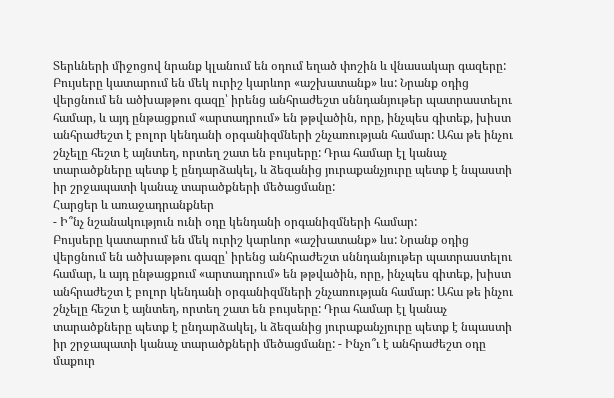Տերևների միջոցով նրանք կլանում են օդում եղած փոշին և վնասակար գազերը: Բույսերը կատարում են մեկ ուրիշ կարևոր «աշխատանք» ևս: Նրանք օդից վերցնում են ածխաթթու գազը՝ իրենց անհրաժեշտ սննդանյութեր պատրաստելու համար, և այդ ընթացքում «արտադրում» են թթվածին, որը, ինչպես գիտեք, խիստ անհրաժեշտ է բոլոր կենդանի օրգանիզմների շնչառության համար: Ահա թե ինչու շնչելը հեշտ է այնտեղ, որտեղ շատ են բույսերը: Դրա համար էլ կանաչ տարածքները պետք է ընդարձակել, և ձեզանից յուրաքանչյուրը պետք է նպաստի իր շրջապատի կանաչ տարածքների մեծացմանը:
Հարցեր և առաջադրանքներ
- Ի՞նչ նշանակություն ունի օդը կենդանի օրգանիզմների համար:
Բույսերը կատարում են մեկ ուրիշ կարևոր «աշխատանք» ևս: Նրանք օդից վերցնում են ածխաթթու գազը՝ իրենց անհրաժեշտ սննդանյութեր պատրաստելու համար, և այդ ընթացքում «արտադրում» են թթվածին, որը, ինչպես գիտեք, խիստ անհրաժեշտ է բոլոր կենդանի օրգանիզմների շնչառության համար: Ահա թե ինչու շնչելը հեշտ է այնտեղ, որտեղ շատ են բույսերը: Դրա համար էլ կանաչ տարածքները պետք է ընդարձակել, և ձեզանից յուրաքանչյուրը պետք է նպաստի իր շրջապատի կանաչ տարածքների մեծացմանը: - Ինչո՞ւ է անհրաժեշտ օդը մաքուր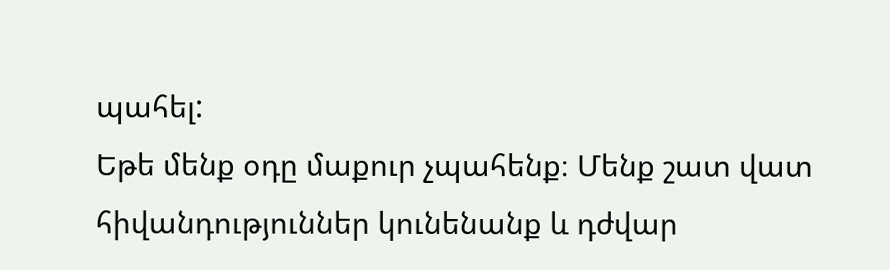պահել:
Եթե մենք օդը մաքուր չպահենք։ Մենք շատ վատ հիվանդություններ կունենանք և դժվար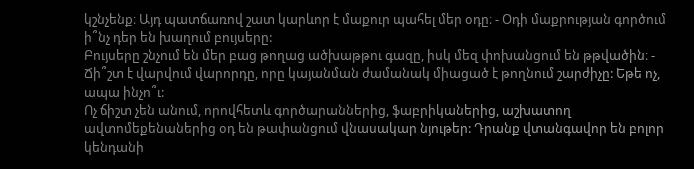կշնչենք։ Այդ պատճառով շատ կարևոր է մաքուր պահել մեր օդը։ - Օդի մաքրության գործում ի՞նչ դեր են խաղում բույսերը:
Բույսերը շնչում են մեր բաց թողաց ածխաթթու գազը, իսկ մեզ փոխանցում են թթվածին։ - Ճի՞շտ է վարվում վարորդը, որը կայանման ժամանակ միացած է թողնում շարժիչը: Եթե ոչ, ապա ինչո՞ւ:
Ոչ ճիշտ չեն անում, որովհետև գործարաններից, ֆաբրիկաներից, աշխատող ավտոմեքենաներից օդ են թափանցում վնասակար նյութեր: Դրանք վտանգավոր են բոլոր կենդանի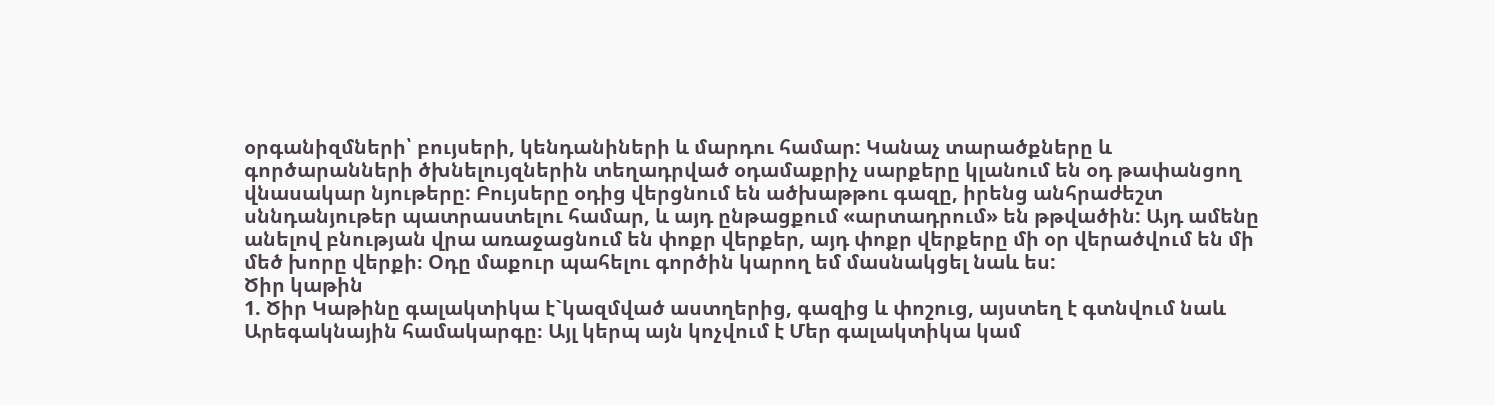օրգանիզմների՝ բույսերի, կենդանիների և մարդու համար: Կանաչ տարածքները և գործարանների ծխնելույզներին տեղադրված օդամաքրիչ սարքերը կլանում են օդ թափանցող վնասակար նյութերը: Բույսերը օդից վերցնում են ածխաթթու գազը, իրենց անհրաժեշտ սննդանյութեր պատրաստելու համար, և այդ ընթացքում «արտադրում» են թթվածին: Այդ ամենը անելով բնության վրա առաջացնում են փոքր վերքեր, այդ փոքր վերքերը մի օր վերածվում են մի մեծ խորը վերքի։ Օդը մաքուր պահելու գործին կարող եմ մասնակցել նաև ես:
Ծիր կաթին
1. Ծիր Կաթինը գալակտիկա է`կազմված աստղերից, գազից և փոշուց, այստեղ է գտնվում նաև Արեգակնային համակարգը։ Այլ կերպ այն կոչվում է Մեր գալակտիկա կամ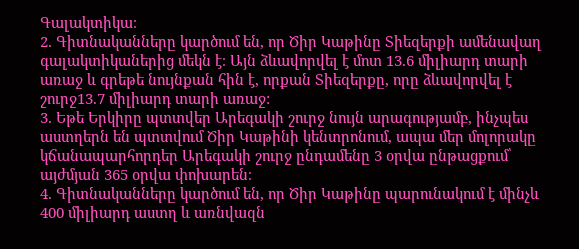Գալակտիկա։
2. Գիտնականները կարծում են, որ Ծիր Կաթինը Տիեզերքի ամենավաղ գալակտիկաներից մեկն է։ Այն ձևավորվել է մոտ 13.6 միլիարդ տարի առաջ և գրեթե նույնքան հին է, որքան Տիեզերքը, որը ձևավորվել է շուրջ13.7 միլիարդ տարի առաջ:
3. Եթե Երկիրը պտտվեր Արեգակի շուրջ նույն արագությամբ, ինչպես աստղերն են պտտվում Ծիր Կաթինի կենտրոնում, ապա մեր մոլորակը կճանապարհորդեր Արեգակի շուրջ ընդամենը 3 օրվա ընթացքում՝ այժմյան 365 օրվա փոխարեն։
4. Գիտնականները կարծում են, որ Ծիր Կաթինը պարունակում է մինչև 400 միլիարդ աստղ և առնվազն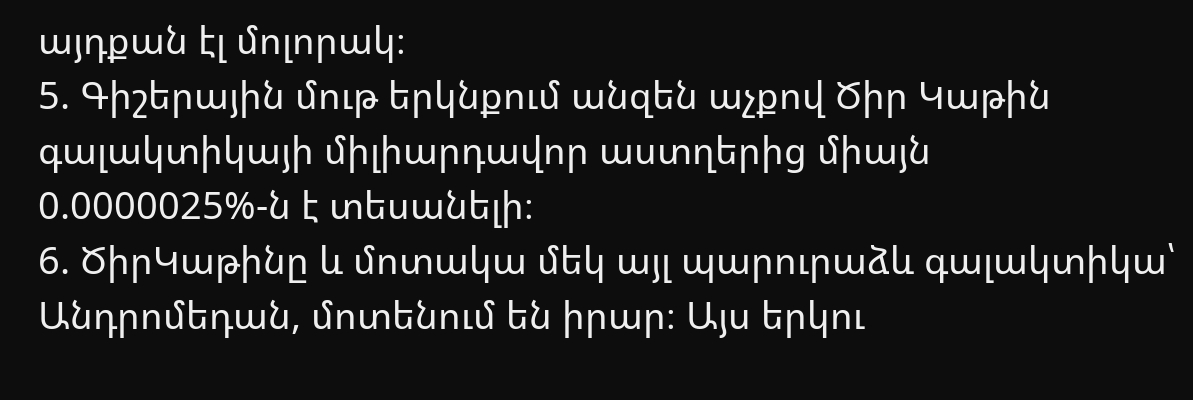այդքան էլ մոլորակ։
5. Գիշերային մութ երկնքում անզեն աչքով Ծիր Կաթին գալակտիկայի միլիարդավոր աստղերից միայն 0.0000025%-ն է տեսանելի։
6. ԾիրԿաթինը և մոտակա մեկ այլ պարուրաձև գալակտիկա՝ Անդրոմեդան, մոտենում են իրար։ Այս երկու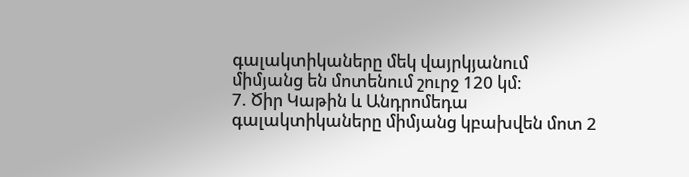գալակտիկաները մեկ վայրկյանում միմյանց են մոտենում շուրջ 120 կմ։
7. Ծիր Կաթին և Անդրոմեդա գալակտիկաները միմյանց կբախվեն մոտ 2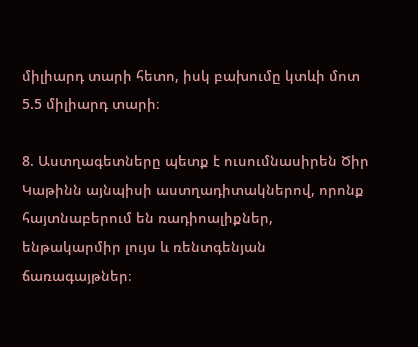միլիարդ տարի հետո, իսկ բախումը կտևի մոտ 5.5 միլիարդ տարի։

8. Աստղագետները պետք է ուսումնասիրեն Ծիր Կաթինն այնպիսի աստղադիտակներով, որոնք հայտնաբերում են ռադիոալիքներ, ենթակարմիր լույս և ռենտգենյան ճառագայթներ։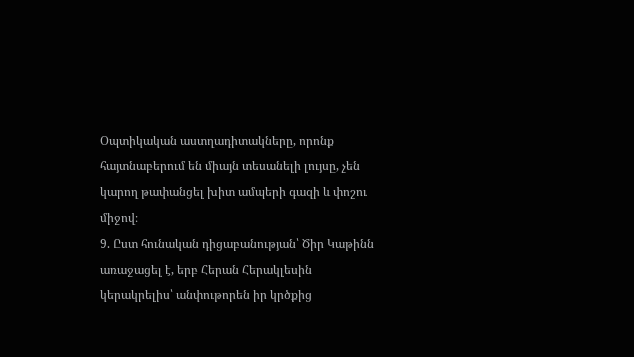Օպտիկական աստղադիտակները, որոնք հայտնաբերում են միայն տեսանելի լույսը, չեն կարող թափանցել խիտ ամպերի գազի և փոշու միջով։
9. Ըստ հունական դիցաբանության՝ Ծիր Կաթինն առաջացել է, երբ Հերան Հերակլեսին կերակրելիս՝ անփութորեն իր կրծքից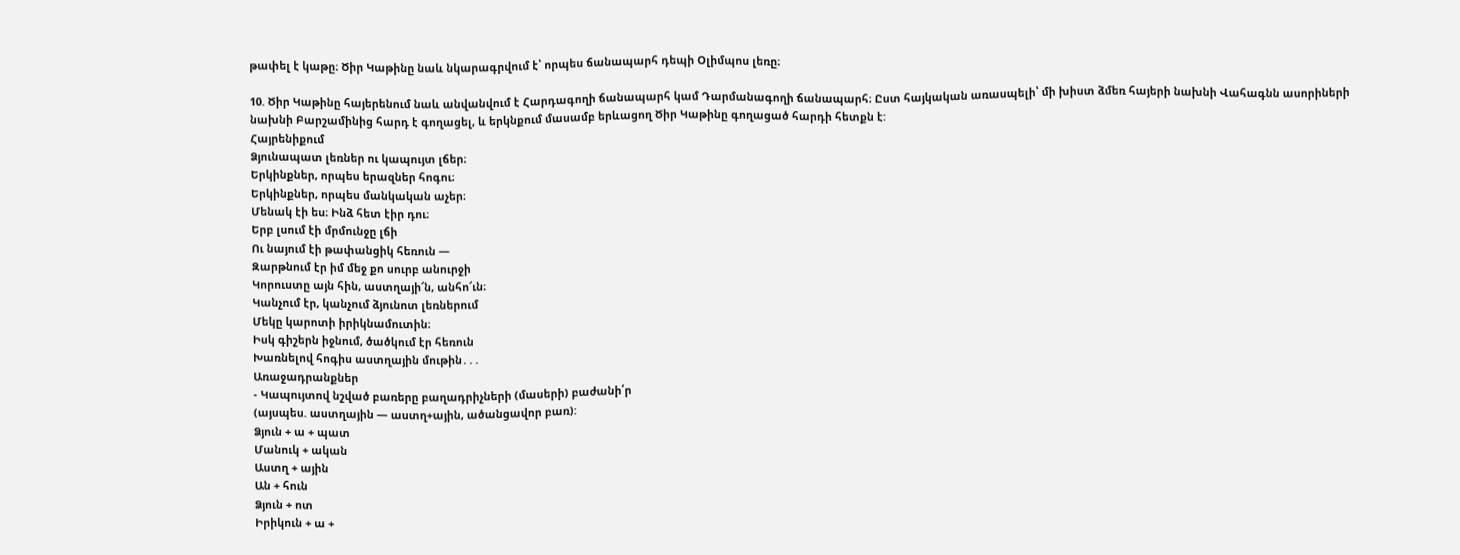թափել է կաթը։ Ծիր Կաթինը նաև նկարագրվում է՝ որպես ճանապարհ դեպի Օլիմպոս լեռը։

10. Ծիր Կաթինը հայերենում նաև անվանվում է Հարդագողի ճանապարհ կամ Դարմանագողի ճանապարհ։ Ըստ հայկական առասպելի՝ մի խիստ ձմեռ հայերի նախնի Վահագնն ասորիների նախնի Բարշամինից հարդ է գողացել, և երկնքում մասամբ երևացող Ծիր Կաթինը գողացած հարդի հետքն է:
Հայրենիքում
Ձյունապատ լեռներ ու կապույտ լճեր։
Երկինքներ, որպես երազներ հոգու։
Երկինքներ, որպես մանկական աչեր։
Մենակ էի ես։ Ինձ հետ էիր դու։
Երբ լսում էի մրմունջը լճի
Ու նայում էի թափանցիկ հեռուն —
Զարթնում էր իմ մեջ քո սուրբ անուրջի
Կորուստը այն հին, աստղայի՜ն, անհո՜ւն։
Կանչում էր, կանչում ձյունոտ լեռներում
Մեկը կարոտի իրիկնամուտին։
Իսկ գիշերն իջնում, ծածկում էր հեռուն
Խառնելով հոգիս աստղային մութին․․․
Առաջադրանքներ
- Կապույտով նշված բառերը բաղադրիչների (մասերի) բաժանի՛ր
(այսպես. աստղային — աստղ+ային, ածանցավոր բառ):
Ձյուն + ա + պատ
Մանուկ + ական
Աստղ + ային
Ան + հուն
Ձյուն + ոտ
Իրիկուն + ա +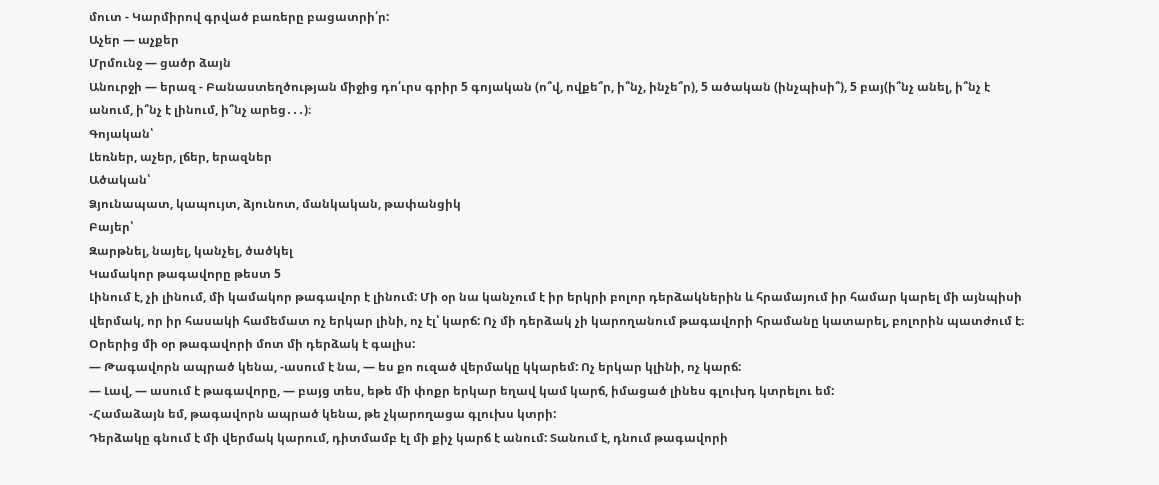մուտ - Կարմիրով գրված բառերը բացատրի՛ր:
Աչեր — աչքեր
Մրմունջ — ցածր ձայն
Անուրջի — երազ - Բանաստեղծության միջից դո՛ւրս գրիր 5 գոյական (ո՞վ, ովքե՞ր, ի՞նչ, ինչե՞ր), 5 ածական (ինչպիսի՞), 5 բայ(ի՞նչ անել, ի՞նչ է անում, ի՞նչ է լինում, ի՞նչ արեց․․․)։
Գոյական՝
Լեռներ, աչեր, լճեր, երազներ
Ածական՝
Ձյունապատ, կապույտ, ձյունոտ, մանկական, թափանցիկ
Բայեր՝
Զարթնել, նայել, կանչել, ծածկել
Կամակոր թագավորը թեստ 5
Լինում է, չի լինում, մի կամակոր թագավոր է լինում: Մի օր նա կանչում է իր երկրի բոլոր դերձակներին և հրամայում իր համար կարել մի այնպիսի վերմակ, որ իր հասակի համեմատ ոչ երկար լինի, ոչ էլ՝ կարճ: Ոչ մի դերձակ չի կարողանում թագավորի հրամանը կատարել, բոլորին պատժում է։
Օրերից մի օր թագավորի մոտ մի դերձակ է գալիս:
— Թագավորն ապրած կենա, -ասում է նա, — ես քո ուզած վերմակը կկարեմ: Ոչ երկար կլինի, ոչ կարճ:
— Լավ, — ասում է թագավորը, — բայց տես, եթե մի փոքր երկար եղավ կամ կարճ, իմացած լինես գլուխդ կտրելու եմ:
-Համաձայն եմ, թագավորն ապրած կենա, թե չկարողացա գլուխս կտրի:
Դերձակը գնում է մի վերմակ կարում, դիտմամբ էլ մի քիչ կարճ է անում: Տանում է, դնում թագավորի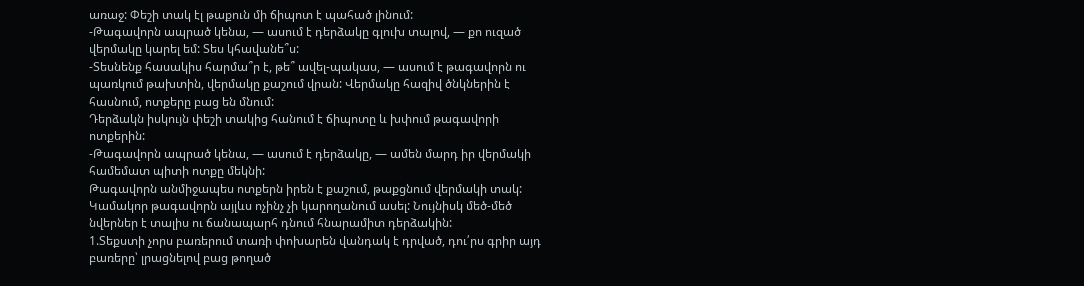առաջ: Փեշի տակ էլ թաքուն մի ճիպոտ է պահած լինում:
-Թագավորն ապրած կենա, — ասում է դերձակը գլուխ տալով, — քո ուզած վերմակը կարել եմ: Տես կհավանե՞ս:
-Տեսնենք հասակիս հարմա՞ր է, թե՞ ավել-պակաս, — ասում է թագավորն ու պառկում թախտին, վերմակը քաշում վրան: Վերմակը հազիվ ծնկներին է հասնում, ոտքերը բաց են մնում:
Դերձակն իսկույն փեշի տակից հանում է ճիպոտը և խփում թագավորի ոտքերին:
-Թագավորն ապրած կենա, — ասում է դերձակը, — ամեն մարդ իր վերմակի համեմատ պիտի ոտքը մեկնի:
Թագավորն անմիջապես ոտքերն իրեն է քաշում, թաքցնում վերմակի տակ:
Կամակոր թագավորն այլևս ոչինչ չի կարողանում ասել: Նույնիսկ մեծ-մեծ նվերներ է տալիս ու ճանապարհ դնում հնարամիտ դերձակին:
1.Տեքստի չորս բառերում տառի փոխարեն վանդակ է դրված, դու՛րս գրիր այդ բառերը՝ լրացնելով բաց թողած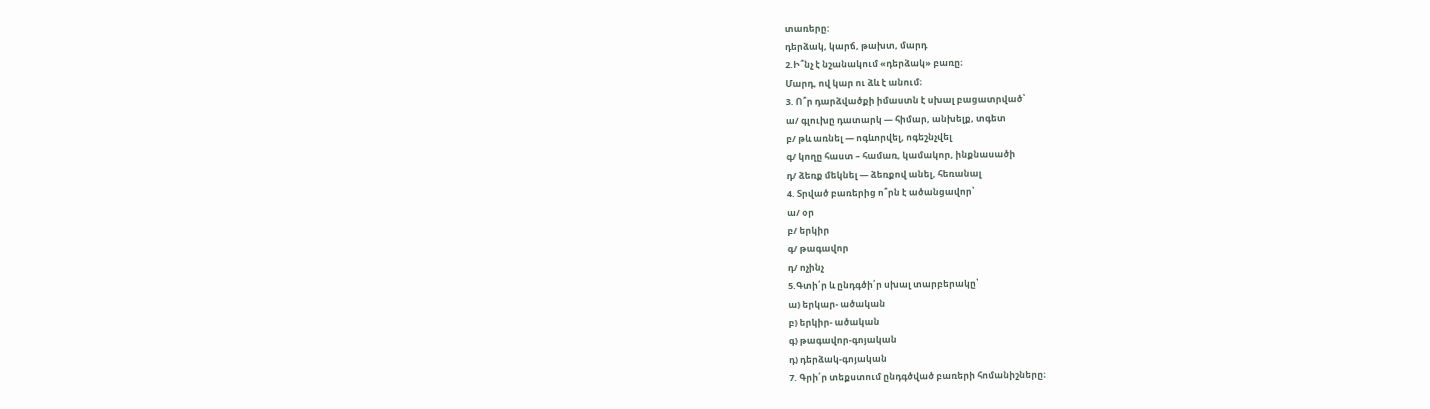տառերը:
դերձակ, կարճ, թախտ, մարդ
2.Ի՞նչ է նշանակում «դերձակ» բառը։
Մարդ, ով կար ու ձև է անում։
3. Ո՞ր դարձվածքի իմաստն է սխալ բացատրված՝
ա/ գլուխը դատարկ — հիմար, անխելք, տգետ
բ/ թև առնել — ոգևորվել, ոգեշնչվել
գ/ կողը հաստ – համառ, կամակոր, ինքնասածի
դ/ ձեռք մեկնել — ձեռքով անել, հեռանալ
4. Տրված բառերից ո՞րն է ածանցավոր՝
ա/ օր
բ/ երկիր
գ/ թագավոր
դ/ ոչինչ
5.Գտի՛ր և ընդգծի՛ր սխալ տարբերակը՝
ա) երկար- ածական
բ) երկիր- ածական
գ) թագավոր-գոյական
դ) դերձակ-գոյական
7. Գրի՛ր տեքստում ընդգծված բառերի հոմանիշները։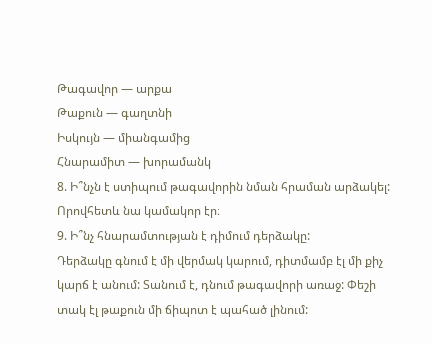Թագավոր — արքա
Թաքուն — գաղտնի
Իսկույն — միանգամից
Հնարամիտ — խորամանկ
8. Ի՞նչն է ստիպում թագավորին նման հրաման արձակել:
Որովհետև նա կամակոր էր։
9. Ի՞նչ հնարամտության է դիմում դերձակը:
Դերձակը գնում է մի վերմակ կարում, դիտմամբ էլ մի քիչ կարճ է անում: Տանում է, դնում թագավորի առաջ: Փեշի տակ էլ թաքուն մի ճիպոտ է պահած լինում: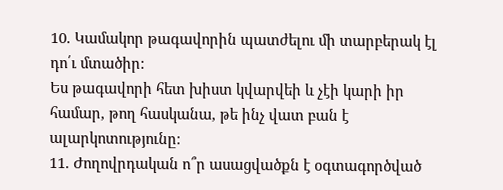10. Կամակոր թագավորին պատժելու մի տարբերակ էլ դո՛ւ մտածիր:
Ես թագավորի հետ խիստ կվարվեի և չէի կարի իր համար, թող հասկանա, թե ինչ վատ բան է ալարկոտությունը։
11. Ժողովրդական ո՞ր ասացվածքն է օգտագործված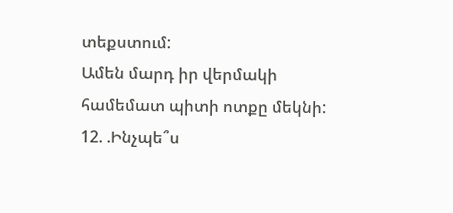տեքստում:
Ամեն մարդ իր վերմակի համեմատ պիտի ոտքը մեկնի:
12. .Ինչպե՞ս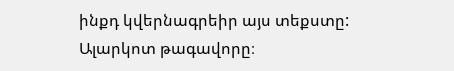ինքդ կվերնագրեիր այս տեքստը:
Ալարկոտ թագավորը։